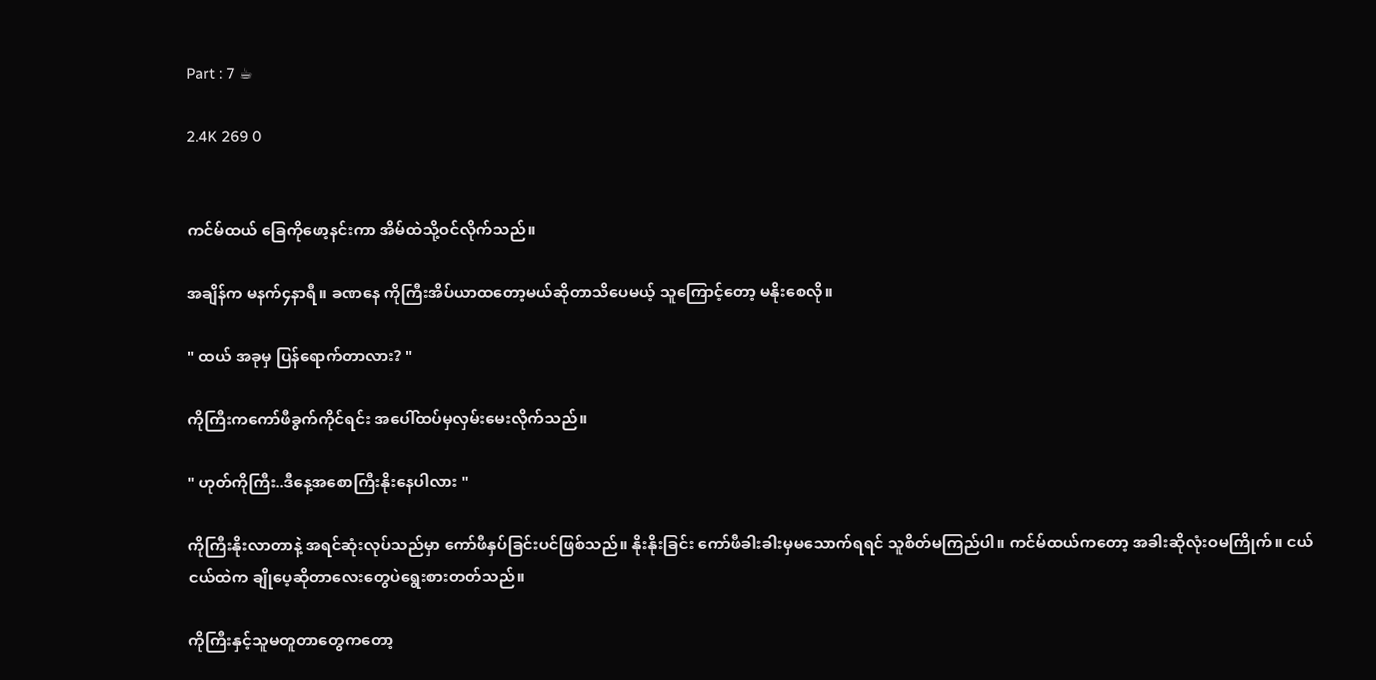Part : 7 ☕

2.4K 269 0


ကင်မ်ထယ် ခြေကိုဖော့နင်းကာ အိမ်ထဲသို့ဝင်လိုက်သည်။

အချိန်က မနက်၄နာရီ။ ခဏနေ ကိုကြီးအိပ်ယာထတော့မယ်ဆိုတာသိပေမယ့် သူကြောင့်တော့ မနိုးစေလို။

" ထယ် အခုမှ ပြန်ရောက်တာလား? "

ကိုကြီးကကော်ဖီခွက်ကိုင်ရင်း အပေါ်ထပ်မှလှမ်းမေးလိုက်သည်။

" ဟုတ်ကိုကြီး..ဒီနေ့အစောကြီးနိုးနေပါလား "

ကိုကြီးနိုးလာတာနဲ့ အရင်ဆုံးလုပ်သည်မှာ ကော်ဖီနှပ်ခြင်းပင်ဖြစ်သည်။ နိုးနိုးခြင်း ကော်ဖီခါးခါးမှမသောက်ရရင် သူစိတ်မကြည်ပါ။ ကင်မ်ထယ်ကတော့ အခါးဆိုလုံးဝမကြိုက်။ ငယ်ငယ်ထဲက ချိုပေ့ဆိုတာလေးတွေပဲ‌ရွေးစားတတ်သည်။

ကိုကြီးနှင့်သူမတူတာတွေကတော့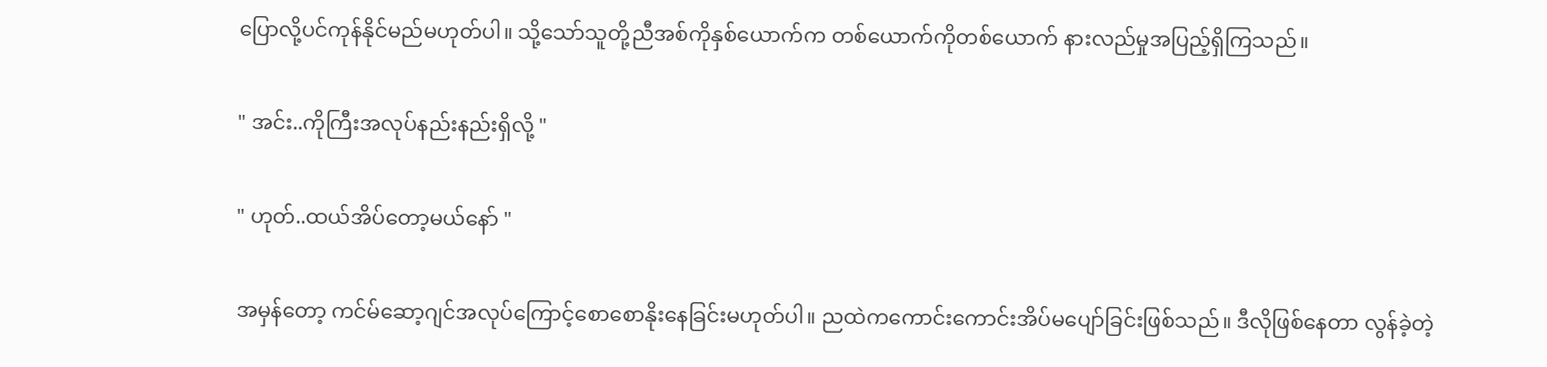ပြောလို့ပင်ကုန်နိုင်မည်မဟုတ်ပါ။ သို့သော်သူတို့ညီအစ်ကိုနှစ်ယောက်က တစ်ယောက်ကိုတစ်ယောက် နားလည်မှုအပြည့်ရှိကြသည်။

" အင်း..ကိုကြီးအလုပ်နည်းနည်းရှိလို့ "

" ဟုတ်..ထယ်အိပ်တော့မယ်နော် "

အမှန်တော့ ကင်မ်ဆော့ဂျင်အလုပ်ကြောင့်စောစောနိုးနေခြင်းမဟုတ်ပါ။ ညထဲကကောင်းကောင်းအိပ်မပျော်ခြင်းဖြစ်သည်။ ဒီလိုဖြစ်နေတာ လွန်ခဲ့တဲ့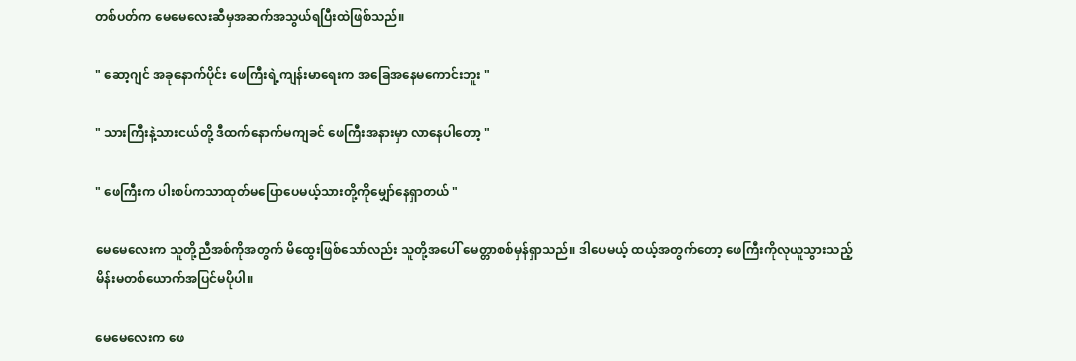တစ်ပတ်က မေမေလေးဆီမှအဆက်အသွယ်ရပြီးထဲဖြစ်သည်။

" ဆော့ဂျင် အခုနောက်ပိုင်း ဖေကြီးရဲ့ကျန်းမာရေးက အခြေအနေမကောင်းဘူး "

" သားကြီးနဲ့သားငယ်တို့ ဒီထက်နောက်မကျခင် ဖေကြီးအနားမှာ လာနေပါတော့ "

" ဖေကြီးက ပါးစပ်ကသာထုတ်မပြောပေမယ့်သားတို့ကိုမျှော်နေရှာတယ် "

မေမေလေးက သူတို့ညီအစ်ကိုအတွက် မိထွေးဖြစ်သော်လည်း သူတို့အပေါ် မေတ္တာစစ်မှန်ရှာသည်။ ဒါပေမယ့် ထယ့်အတွက်တော့ ဖေကြီးကိုလုယူသွားသည့်မိန်းမတစ်ယောက်အပြင်မပိုပါ။

မေမေလေးက ဖေ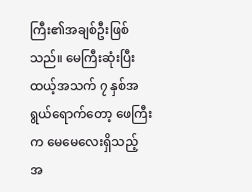ကြီး၏အချစ်ဦးဖြစ်သည်။ မေကြီးဆုံးပြီး ထယ့်အသက် ၇ နှစ်အရွယ်ရောက်တော့ ဖေကြီးက မေမေလေးရှိသည့် အ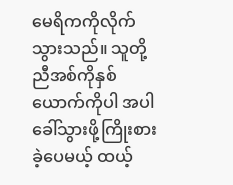မေရိကကိုလိုက်သွားသည်။ သူတို့ညီအစ်ကိုနှစ်ယောက်ကိုပါ အပါခေါ်သွားဖို့ကြိုးစားခဲ့ပေမယ့် ထယ့်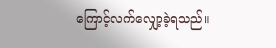ကြောင့်လက်လျှော့ခဲ့ရသည်။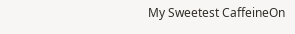My Sweetest CaffeineOn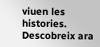viuen les histories. Descobreix ara